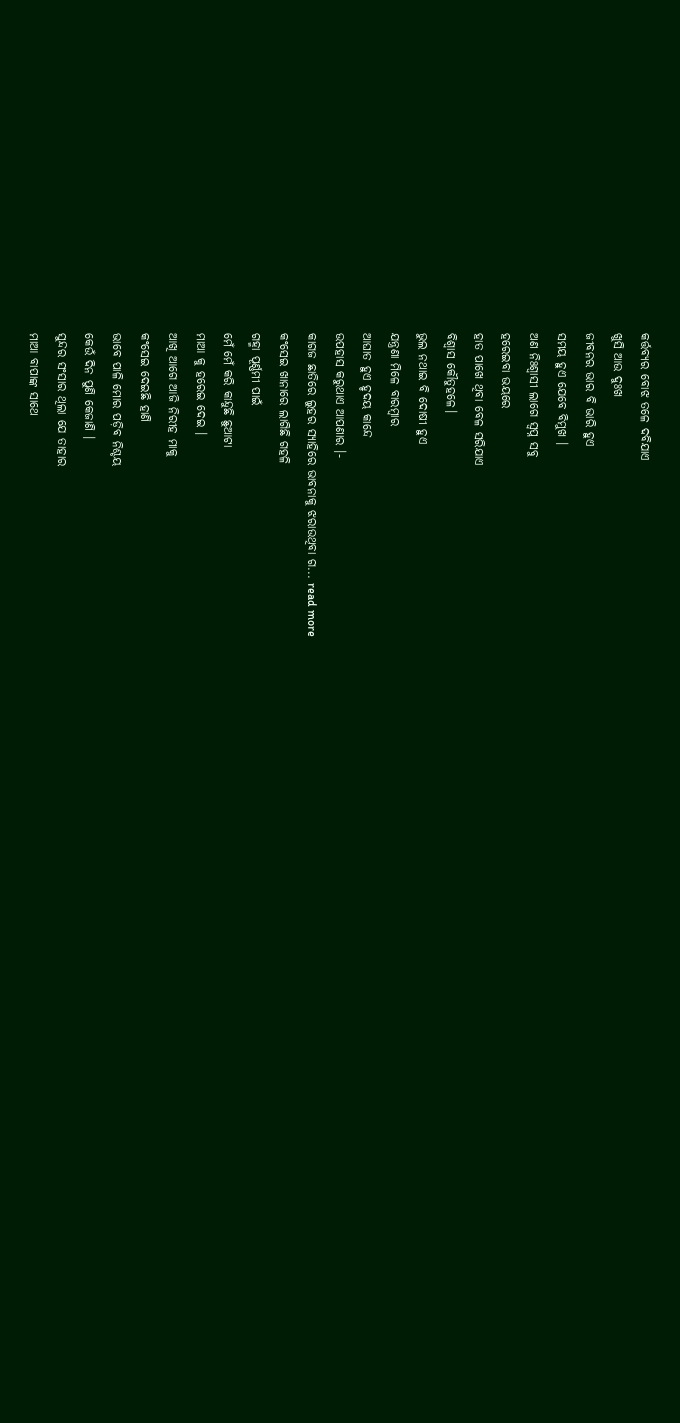କର୍ତ୍ତବ୍ୟର ବୋଝ ତଳେ ଦବିଯାଏ
ଖୁସି ଆଉ ଦୁଃଖ
ଜୀବନର ଭାର ବି ଭାରି ହୁଏ
ସମୟ ହୁଏ ଯେବେ ବିମୁଖ ।
ଅଣ ନିଃଶ୍ୱାସୀ ଲାଗେ ସ୍ବପ୍ନ ସବୁ
ହରେଇବା ଭୟରେ
ହାତ ପାଖେ ଥିବା ବେଳ ସରିଯାଏ
ବିଶ୍ୱାସ କୌତୁହଳେ।
ଭୁଲ ନଥାଇ ବି ଦୋଷୀ ହୁଏ
ଯନ୍ତ୍ରଣା ମିଳେ ବାରମ୍ବାର
ଆଘାତ ହୁଏ ହୃଦୟ କାନ୍ଦେ
ଉପହାସ କରୁଥାଏ ଆପଣାର ।-
କାଗଜ ଛାତିରେ ଲୁହର ସ୍ୟାହିରେ ଭାବନାକୁ ଝରାଉଥିବା ଗ... read more
କଂସେଇ ଖାନାରେ ଲାଗିଛି ଗହଳି
ଗହ୍ମା ପୂର୍ଣ୍ଣମୀ ପାଇଁ
ମେଁ ମେଁ କରି କାନ୍ଦୁଛି ଛୁଆଟା
ମାଆ କୁ ହରେଇ ଦେଇ ।
ଆଖି ଆଗେ ଆଜି ନିରୀହ ମାକୁ
କଂସେଇ ଦେଇଛି ହାଣି
ଭାବେ ପାଳି ମୋର ପଡ଼ିବ ନିଶ୍ଚୟ
କେଉଁ ଦିନ ପୁଣି କେଜାଣି ।
ସୁନ୍ଦର ସଂସାର ଥିଲା ଯେ ତାହାର
ମାଆ ବାପାଙ୍କ ସାଥେ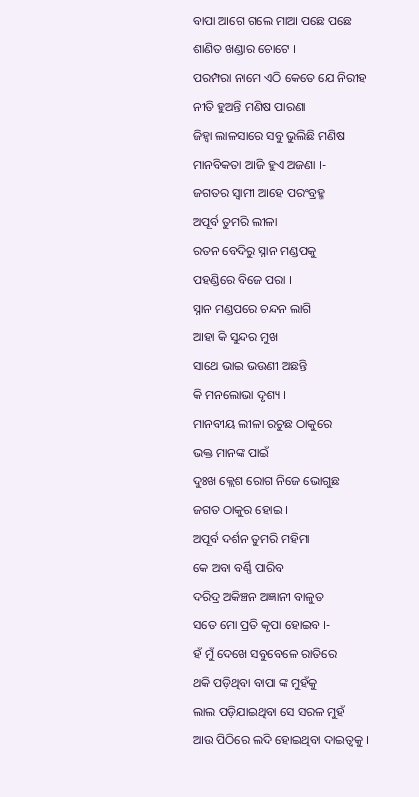ବାପା ଆଗେ ଗଲେ ମାଆ ପଛେ ପଛେ
ଶାଣିତ ଖଣ୍ଡାର ଚୋଟେ ।
ପରମ୍ପରା ନାମେ ଏଠି କେତେ ଯେ ନିରୀହ
ନୀତି ହୁଅନ୍ତି ମଣିଷ ପାରଣା
ଜିହ୍ୱା ଲାଳସାରେ ସବୁ ଭୁଲିଛି ମଣିଷ
ମାନବିକତା ଆଜି ହୁଏ ଅଜଣା ।-
ଜଗତର ସ୍ଵାମୀ ଆହେ ପରଂବ୍ରହ୍ମ
ଅପୂର୍ବ ତୁମରି ଲୀଳା
ରତନ ବେଦିରୁ ସ୍ନାନ ମଣ୍ଡପକୁ
ପହଣ୍ଡିରେ ବିଜେ ପରା ।
ସ୍ନାନ ମଣ୍ଡପରେ ଚନ୍ଦନ ଲାଗି
ଆହା କି ସୁନ୍ଦର ମୁଖ
ସାଥେ ଭାଇ ଭଉଣୀ ଅଛନ୍ତି
କି ମନଲୋଭା ଦୃଶ୍ୟ ।
ମାନବୀୟ ଲୀଳା ରଚୁଛ ଠାକୁରେ
ଭକ୍ତ ମାନଙ୍କ ପାଇଁ
ଦୁଃଖ କ୍ଲେଶ ରୋଗ ନିଜେ ଭୋଗୁଛ
ଜଗତ ଠାକୁର ହୋଇ ।
ଅପୂର୍ବ ଦର୍ଶନ ତୁମରି ମହିମା
କେ ଅବା ବର୍ଣ୍ଣି ପାରିବ
ଦରିଦ୍ର ଅକିଞ୍ଚନ ଅଜ୍ଞାନୀ ବାଳୁତ
ସତେ ମୋ ପ୍ରତି କୃପା ହୋଇବ ।-
ହଁ ମୁଁ ଦେଖେ ସବୁବେଳେ ରାତିରେ
ଥକି ପଡ଼ିଥିବା ବାପା ଙ୍କ ମୁହଁକୁ
ଲାଲ ପଡ଼ିଯାଇଥିବା ସେ ସରଳ ମୁହଁ
ଆଉ ପିଠିରେ ଲଦି ହୋଇଥିବା ଦାଇତ୍ୱକୁ ।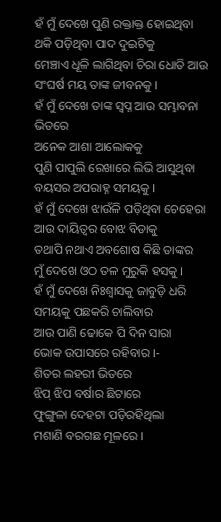ହଁ ମୁଁ ଦେଖେ ପୁଣି ରକ୍ତାକ୍ତ ହୋଇଥିବା
ଥକି ପଡ଼ିଥିବା ପାଦ ଦୁଇଟିକୁ
ମେଞ୍ଚାଏ ଧୂଳି ଲାଗିଥିବା ଚିରା ଧୋତି ଆଉ
ସଂଘର୍ଷ ମୟ ତାଙ୍କ ଜୀବନକୁ ।
ହଁ ମୁଁ ଦେଖେ ତାଙ୍କ ସ୍ବପ୍ନ ଆଉ ସମ୍ଭାବନା ଭିତରେ
ଅନେକ ଆଶା ଆଲୋକକୁ
ପୁଣି ପାପୁଲି ରେଖାରେ ଲିଭି ଆସୁଥିବା
ବୟସର ଅପରାହ୍ନ ସମୟକୁ ।
ହଁ ମୁଁ ଦେଖେ ଝାଉଁଳି ପଡ଼ିଥିବା ଚେହେରା
ଆଉ ଦାୟିତ୍ୱର ବୋଝ ବିଡାକୁ
ତଥାପି ନଥାଏ ଅବଶୋଷ କିଛି ତାଙ୍କର
ମୁଁ ଦେଖେ ଓଠ ତଳ ମୁରୁକି ହସକୁ ।
ହଁ ମୁଁ ଦେଖେ ନିଃଶ୍ୱାସକୁ ଜାବୁଡ଼ି ଧରି
ସମୟକୁ ପଛକରି ଚାଲିବାର
ଆଉ ପାଣି ଢୋକେ ପି ଦିନ ସାରା
ଭୋକ ଉପାସରେ ରହିବାର ।-
ଶିତର ଲହରୀ ଭିତରେ
ଝିପ୍ ଝିପ ବର୍ଷାର ଛିଟାରେ
ଫୁଙ୍ଗୁଳା ଦେହଟା ପଡ଼ିରହିଥିଲା
ମଶାଣି ବରଗଛ ମୂଳରେ ।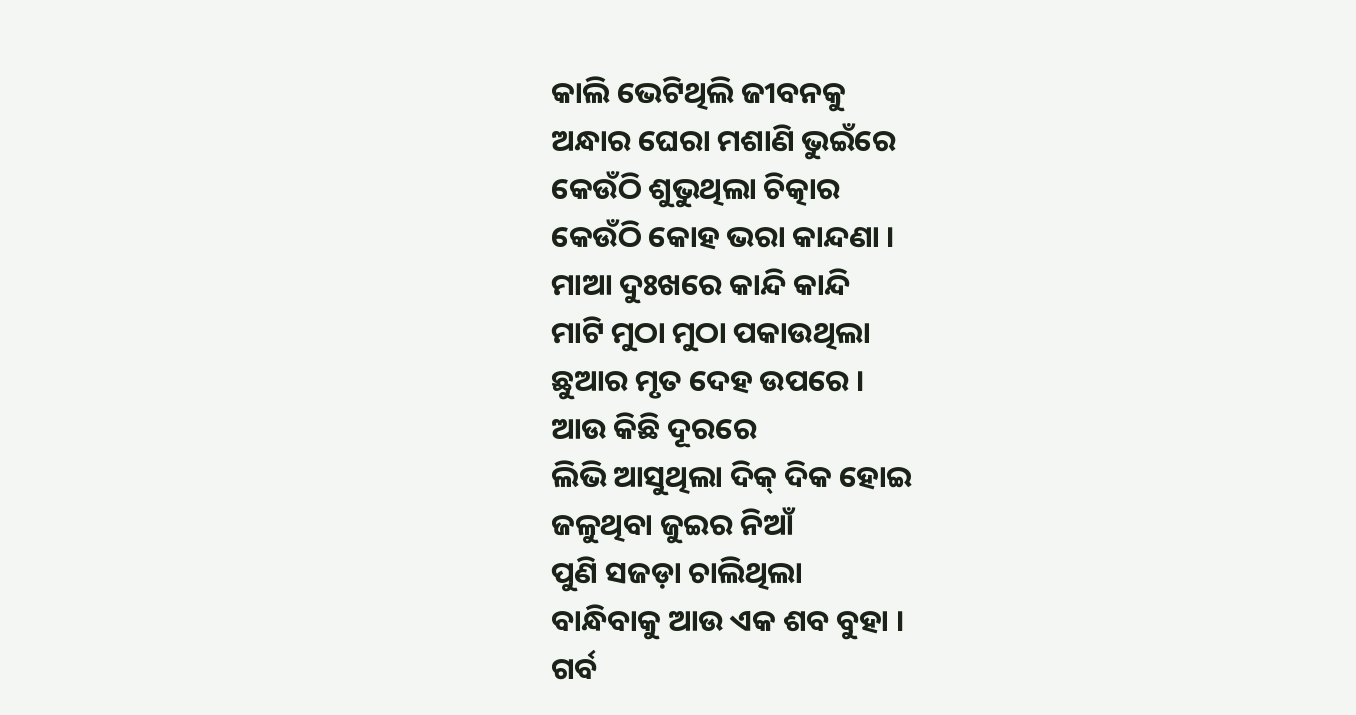କାଲି ଭେଟିଥିଲି ଜୀବନକୁ
ଅନ୍ଧାର ଘେରା ମଶାଣି ଭୁଇଁରେ
କେଉଁଠି ଶୁଭୁଥିଲା ଚିତ୍କାର
କେଉଁଠି କୋହ ଭରା କାନ୍ଦଣା ।
ମାଆ ଦୁଃଖରେ କାନ୍ଦି କାନ୍ଦି
ମାଟି ମୁଠା ମୁଠା ପକାଉଥିଲା
ଛୁଆର ମୃତ ଦେହ ଉପରେ ।
ଆଉ କିଛି ଦୂରରେ
ଲିଭି ଆସୁଥିଲା ଦିକ୍ ଦିକ ହୋଇ
ଜଳୁଥିବା ଜୁଇର ନିଆଁ
ପୁଣି ସଜଡ଼ା ଚାଲିଥିଲା
ବାନ୍ଧିବାକୁ ଆଉ ଏକ ଶବ ବୁହା ।
ଗର୍ବ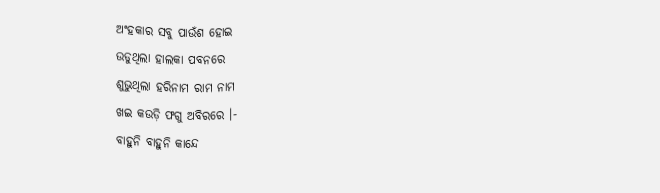ଅଂହକାର ସବୁ ପାଉଁଶ ହୋଇ
ଉଡୁଥିଲା ହାଲକା ପବନରେ
ଶୁଭୁଥିଲା ହରିନାମ ରାମ ନାମ
ଖଇ କଉଡ଼ି ଫଗୁ ଅବିରରେ ।-
ବାହୁନି ବାହୁନି କାନ୍ଦେ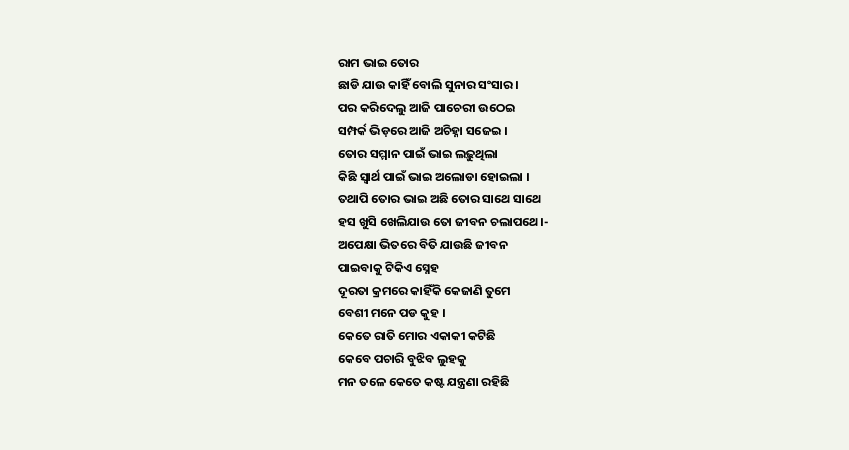ରାମ ଭାଇ ତୋର
ଛାଡି ଯାଉ କାହିଁ ବୋଲି ସୁନାର ସଂସାର ।
ପର କରିଦେଲୁ ଆଜି ପାଚେରୀ ଉଠେଇ
ସମ୍ପର୍କ ଭିଡ଼ରେ ଆଜି ଅଚିହ୍ନା ସଜେଇ ।
ତୋର ସମ୍ମାନ ପାଇଁ ଭାଇ ଲଢ଼ୁଥିଲା
କିଛି ସ୍ୱାର୍ଥ ପାଇଁ ଭାଇ ଅଲୋଡା ହୋଇଲା ।
ତଥାପି ତୋର ଭାଇ ଅଛି ତୋର ସାଥେ ସାଥେ
ହସ ଖୁସି ଖେଲିଯାଉ ତୋ ଜୀବନ ଚଲାପଥେ।-
ଅପେକ୍ଷା ଭିତରେ ବିତି ଯାଉଛି ଜୀବନ
ପାଇବାକୁ ଟିକିଏ ସ୍ନେହ
ଦୂରତା କ୍ରମରେ କାହିଁକି କେଜାଣି ତୁମେ
ବେଶୀ ମନେ ପଡ କୁହ ।
କେତେ ରାତି ମୋର ଏକାକୀ କଟିଛି
କେବେ ପଚାରି ବୁଝିବ ଲୁହକୁ
ମନ ତଳେ କେତେ କଷ୍ଟ ଯନ୍ତ୍ରଣା ରହିଛି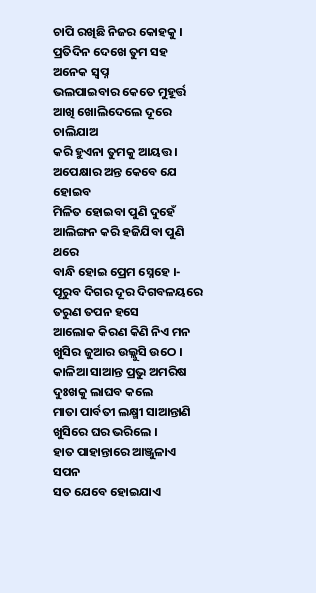ଚାପି ରଖିଛି ନିଜର କୋହକୁ ।
ପ୍ରତିଦିନ ଦେଖେ ତୁମ ସହ ଅନେକ ସ୍ବପ୍ନ
ଭଲପାଇବାର କେତେ ମୁହୂର୍ତ୍ତ
ଆଖି ଖୋଲିଦେଲେ ଦୂରେ ଚାଲିଯାଅ
କରି ହୁଏନା ତୁମକୁ ଆୟତ୍ତ ।
ଅପେକ୍ଷାର ଅନ୍ତ କେବେ ଯେ ହୋଇବ
ମିଳିତ ହୋଇବା ପୁଣି ଦୁହେଁ
ଆଲିଙ୍ଗନ କରି ହଜିଯିବା ପୁଣି ଥରେ
ବାନ୍ଧି ହୋଇ ପ୍ରେମ ସ୍ନେହେ ।-
ପୂରୁବ ଦିଗର ଦୂର ଦିଗବଳୟରେ
ତରୁଣ ତପନ ହସେ
ଆଲୋକ କିରଣ କିଣି ନିଏ ମନ
ଖୁସିର ଜୁଆର ଉଲ୍ଲୁସି ଉଠେ ।
କାଳିଆ ସାଆନ୍ତ ପ୍ରଭୁ ଅମରିଷ
ଦୁଃଖକୁ ଲାଘବ କଲେ
ମାତା ପାର୍ବତୀ ଲକ୍ଷ୍ମୀ ସାଆନ୍ତାଣି
ଖୁସିରେ ଘର ଭରିଲେ ।
ହାତ ପାହାନ୍ତାରେ ଆଞ୍ଜୁଳାଏ ସପନ
ସତ ଯେବେ ହୋଇଯାଏ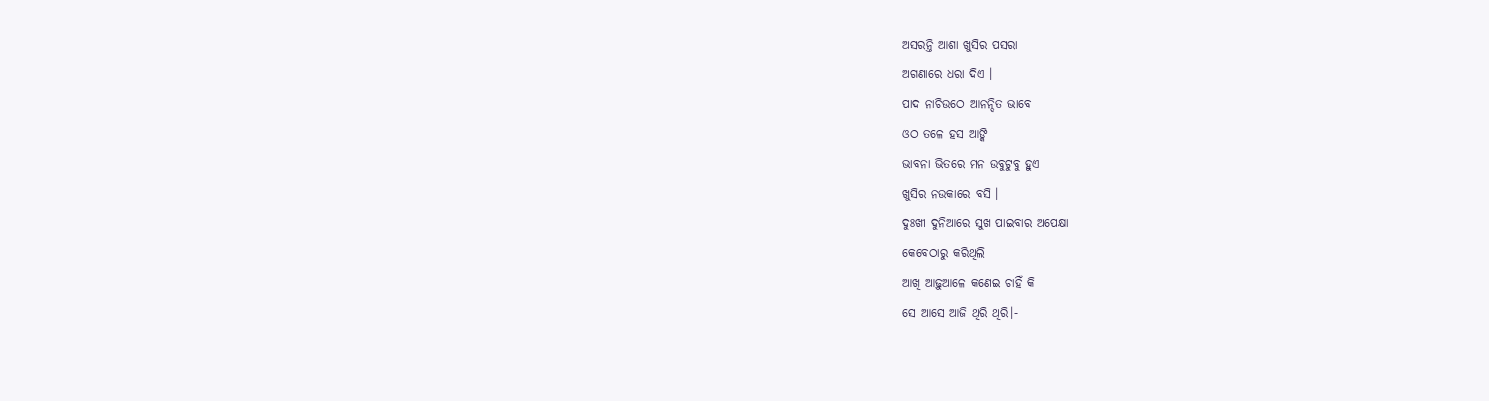ଅସରନ୍ତି ଆଶା ଖୁସିର ପସରା
ଅଗଣାରେ ଧରା ଦିଏ ।
ପାଦ ନାଚିଉଠେ ଆନନ୍ଦିତ ଭାବେ
ଓଠ ତଳେ ହସ ଆଙ୍କି
ଭାବନା ଭିତରେ ମନ ଉବୁଟୁବୁ ହୁଏ
ଖୁସିର ନଉକାରେ ବସି ।
ଦୁଃଖୀ ଦୁନିଆରେ ସୁଖ ପାଇବାର ଅପେକ୍ଷା
କେବେଠାରୁ କରିଥିଲି
ଆଖି ଆଢ଼ୁଆଳେ କଣେଇ ଚାହିଁ କି
ସେ ଆସେ ଆଜି ଥିରି ଥିରି।-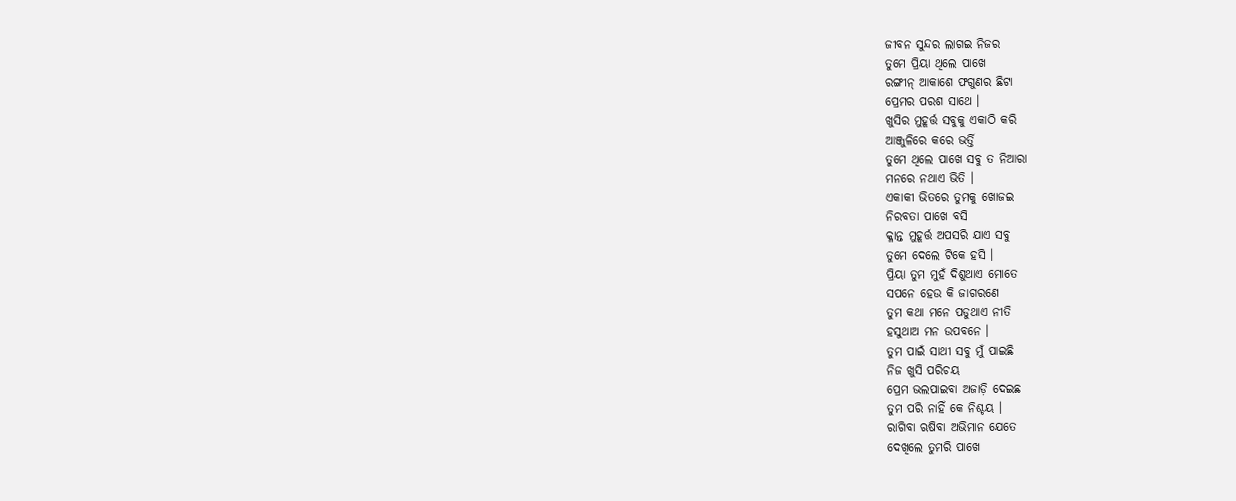ଜୀବନ ସୁନ୍ଦର ଲାଗଇ ନିଜର
ତୁମେ ପ୍ରିୟା ଥିଲେ ପାଖେ
ରଙ୍ଗୀନ୍ ଆକାଶେ ଫଗୁଣର ଛିଟା
ପ୍ରେମର ପରଶ ସାଥେ ।
ଖୁସିର ମୁହୂର୍ତ୍ତ ସବୁକୁ ଏକାଠି କରି
ଆଞ୍ଜୁଳିରେ କରେ ଭର୍ତ୍ତି
ତୁମେ ଥିଲେ ପାଖେ ସବୁ ତ ନିଆରା
ମନରେ ନଥାଏ ଭିତି ।
ଏକାକୀ ଭିତରେ ତୁମକୁ ଖୋଜଇ
ନିରବତା ପାଖେ ବସି
କ୍ଳାନ୍ତ ମୁହୂର୍ତ୍ତ ଅପସରି ଯାଏ ସବୁ
ତୁମେ ଦେଲେ ଟିକେ ହସି ।
ପ୍ରିୟା ତୁମ ମୁହଁ ଦିଶୁଥାଏ ମୋତେ
ସପନେ ହେଉ କି ଜାଗରଣେ
ତୁମ କଥା ମନେ ପଡୁଥାଏ ନୀତି
ହସୁଥାଅ ମନ ଉପବନେ ।
ତୁମ ପାଇଁ ସାଥୀ ସବୁ ମୁଁ ପାଇଛି
ନିଜ ଖୁସି ପରିଚୟ
ପ୍ରେମ ଭଲପାଇବା ଅଜାଡ଼ି ଦେଇଛ
ତୁମ ପରି ନାହିଁ କେ ନିଶ୍ଚୟ ।
ରାଗିବା ଋଷିବା ଅଭିମାନ ଯେତେ
ଦେଖିଲେ ତୁମରି ପାଖେ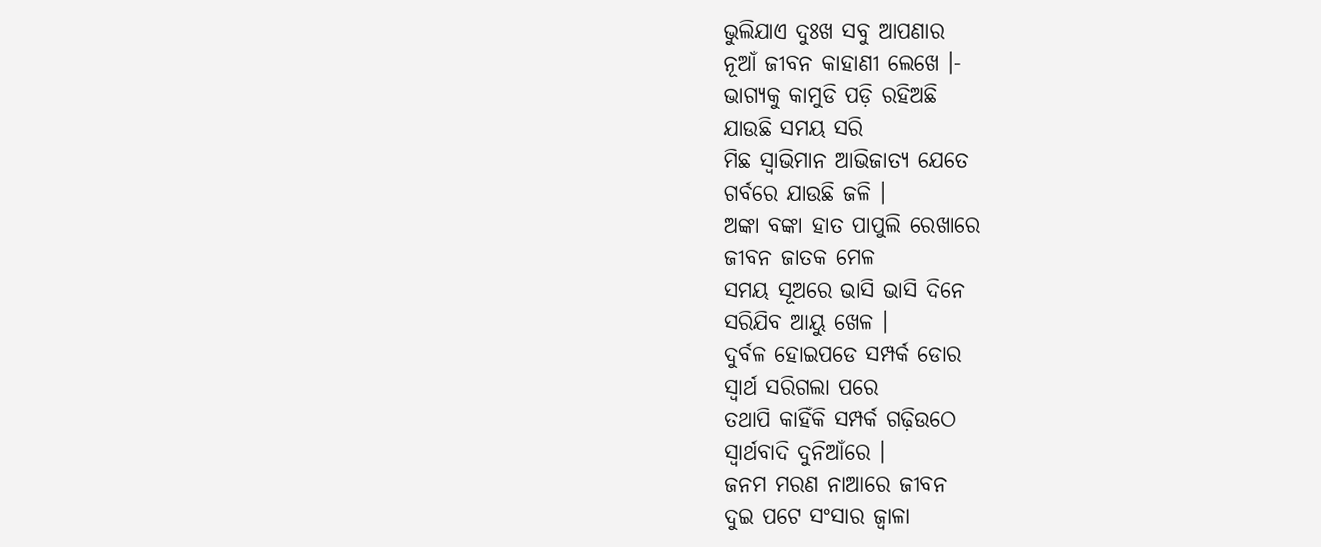ଭୁଲିଯାଏ ଦୁଃଖ ସବୁ ଆପଣାର
ନୂଆଁ ଜୀବନ କାହାଣୀ ଲେଖେ ।-
ଭାଗ୍ୟକୁ କାମୁଡି ପଡ଼ି ରହିଅଛି
ଯାଉଛି ସମୟ ସରି
ମିଛ ସ୍ୱାଭିମାନ ଆଭିଜାତ୍ୟ ଯେତେ
ଗର୍ବରେ ଯାଉଛି ଜଳି ।
ଅଙ୍କା ବଙ୍କା ହାତ ପାପୁଲି ରେଖାରେ
ଜୀବନ ଜାତକ ମେଳ
ସମୟ ସୂଅରେ ଭାସି ଭାସି ଦିନେ
ସରିଯିବ ଆୟୁ ଖେଳ ।
ଦୁର୍ବଳ ହୋଇପଡେ ସମ୍ପର୍କ ଡୋର
ସ୍ବାର୍ଥ ସରିଗଲା ପରେ
ତଥାପି କାହିଁକି ସମ୍ପର୍କ ଗଢ଼ିଉଠେ
ସ୍ୱାର୍ଥବାଦି ଦୁନିଆଁରେ ।
ଜନମ ମରଣ ନାଆରେ ଜୀବନ
ଦୁଇ ପଟେ ସଂସାର ଜ୍ଵାଳା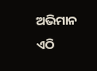ଅଭିମାନ ଏଠି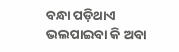ବନ୍ଧା ପଡ଼ିଥାଏ
ଭଲପାଇବା କି ଅବା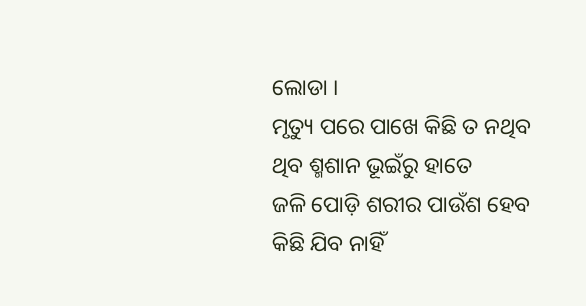ଲୋଡା ।
ମୃତ୍ୟୁ ପରେ ପାଖେ କିଛି ତ ନଥିବ
ଥିବ ଶ୍ମଶାନ ଭୂଇଁରୁ ହାତେ
ଜଳି ପୋଡ଼ି ଶରୀର ପାଉଁଶ ହେବ
କିଛି ଯିବ ନାହିଁ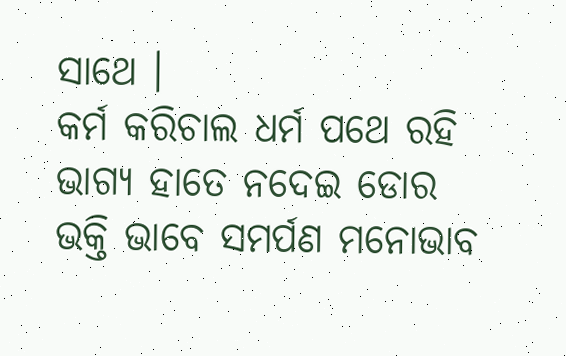ସାଥେ ।
କର୍ମ କରିଚାଲ ଧର୍ମ ପଥେ ରହି
ଭାଗ୍ୟ ହାତେ ନଦେଇ ଡୋର
ଭକ୍ତି ଭାବେ ସମର୍ପଣ ମନୋଭାବ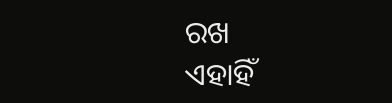ରଖ
ଏହାହିଁ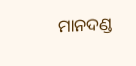ମାନଦଣ୍ଡ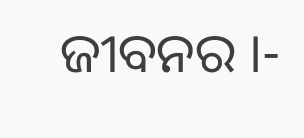ଜୀବନର ।-